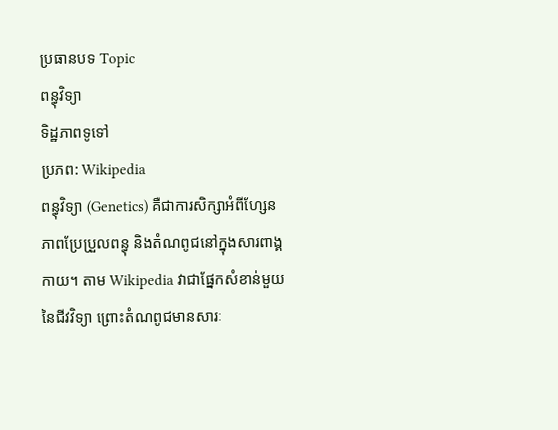ប្រធានបទ Topic
ពន្ធុវិទ្យា
ទិដ្ឋភាពទូទៅ
ប្រភព: Wikipedia
ពន្ធុវិទ្យា (Genetics) គឺជាការសិក្សាអំពីហ្សែន ភាពប្រែប្រួលពន្ធុ និងតំណពូជនៅក្នុងសារពាង្គកាយ។ តាម Wikipedia វាជាផ្នែកសំខាន់មួយនៃជីវវិទ្យា ព្រោះតំណពូជមានសារៈ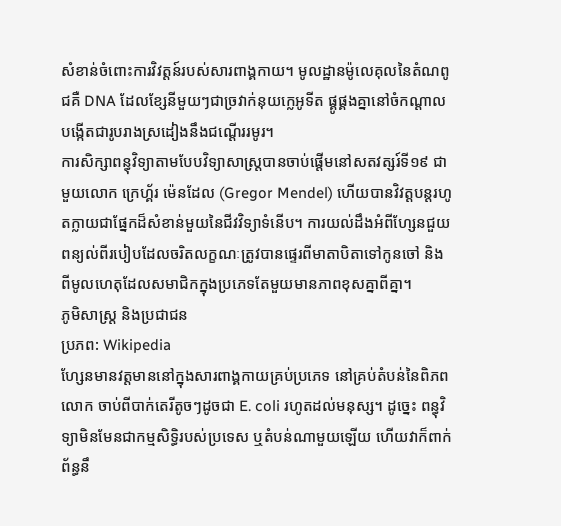សំខាន់ចំពោះការវិវត្តន៍របស់សារពាង្គកាយ។ មូលដ្ឋានម៉ូលេគុលនៃតំណពូជគឺ DNA ដែលខ្សែនីមួយៗជាច្រវាក់នុយក្លេអូទីត ផ្គូផ្គងគ្នានៅចំកណ្តាល បង្កើតជារូបរាងស្រដៀងនឹងជណ្តើររមូរ។
ការសិក្សាពន្ធុវិទ្យាតាមបែបវិទ្យាសាស្ត្របានចាប់ផ្តើមនៅសតវត្សរ៍ទី១៩ ជាមួយលោក ក្រេហ្គ័រ ម៉េនដែល (Gregor Mendel) ហើយបានវិវត្តបន្តរហូតក្លាយជាផ្នែកដ៏សំខាន់មួយនៃជីវវិទ្យាទំនើប។ ការយល់ដឹងអំពីហ្សែនជួយពន្យល់ពីរបៀបដែលចរិតលក្ខណៈត្រូវបានផ្ទេរពីមាតាបិតាទៅកូនចៅ និងពីមូលហេតុដែលសមាជិកក្នុងប្រភេទតែមួយមានភាពខុសគ្នាពីគ្នា។
ភូមិសាស្ត្រ និងប្រជាជន
ប្រភព: Wikipedia
ហ្សែនមានវត្តមាននៅក្នុងសារពាង្គកាយគ្រប់ប្រភេទ នៅគ្រប់តំបន់នៃពិភពលោក ចាប់ពីបាក់តេរីតូចៗដូចជា E. coli រហូតដល់មនុស្ស។ ដូច្នេះ ពន្ធុវិទ្យាមិនមែនជាកម្មសិទ្ធិរបស់ប្រទេស ឬតំបន់ណាមួយឡើយ ហើយវាក៏ពាក់ព័ន្ធនឹ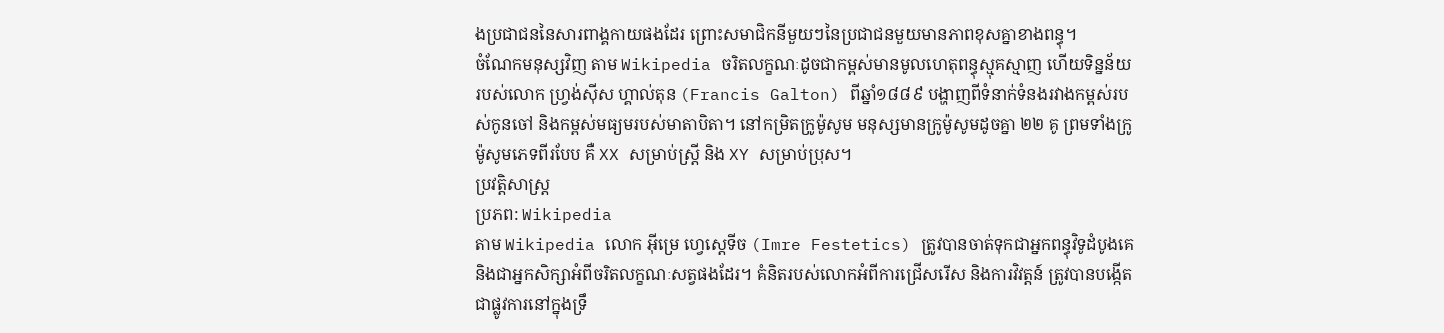ងប្រជាជននៃសារពាង្គកាយផងដែរ ព្រោះសមាជិកនីមួយៗនៃប្រជាជនមួយមានភាពខុសគ្នាខាងពន្ធុ។
ចំណែកមនុស្សវិញ តាម Wikipedia ចរិតលក្ខណៈដូចជាកម្ពស់មានមូលហេតុពន្ធុស្មុគស្មាញ ហើយទិន្នន័យរបស់លោក ហ្វ្រង់ស៊ីស ហ្គាល់តុន (Francis Galton) ពីឆ្នាំ១៨៨៩ បង្ហាញពីទំនាក់ទំនងរវាងកម្ពស់របស់កូនចៅ និងកម្ពស់មធ្យមរបស់មាតាបិតា។ នៅកម្រិតក្រូម៉ូសូម មនុស្សមានក្រូម៉ូសូមដូចគ្នា ២២ គូ ព្រមទាំងក្រូម៉ូសូមភេទពីរបែប គឺ XX សម្រាប់ស្ត្រី និង XY សម្រាប់ប្រុស។
ប្រវត្តិសាស្ត្រ
ប្រភព: Wikipedia
តាម Wikipedia លោក អ៊ីម្រេ ហ្វេស្តេទីច (Imre Festetics) ត្រូវបានចាត់ទុកជាអ្នកពន្ធុវិទូដំបូងគេ និងជាអ្នកសិក្សាអំពីចរិតលក្ខណៈសត្វផងដែរ។ គំនិតរបស់លោកអំពីការជ្រើសរើស និងការវិវត្តន៍ ត្រូវបានបង្កើតជាផ្លូវការនៅក្នុងទ្រឹ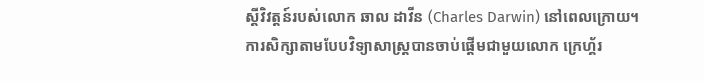ស្តីវិវត្តន៍របស់លោក ឆាល ដាវីន (Charles Darwin) នៅពេលក្រោយ។
ការសិក្សាតាមបែបវិទ្យាសាស្ត្របានចាប់ផ្តើមជាមួយលោក ក្រេហ្គ័រ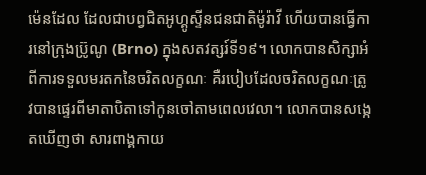ម៉េនដែល ដែលជាបព្វជិតអូហ្គូស្ទីនជនជាតិម៉ូរ៉ាវី ហើយបានធ្វើការនៅក្រុងប្រ៊ូណូ (Brno) ក្នុងសតវត្សរ៍ទី១៩។ លោកបានសិក្សាអំពីការទទួលមរតកនៃចរិតលក្ខណៈ គឺរបៀបដែលចរិតលក្ខណៈត្រូវបានផ្ទេរពីមាតាបិតាទៅកូនចៅតាមពេលវេលា។ លោកបានសង្កេតឃើញថា សារពាង្គកាយ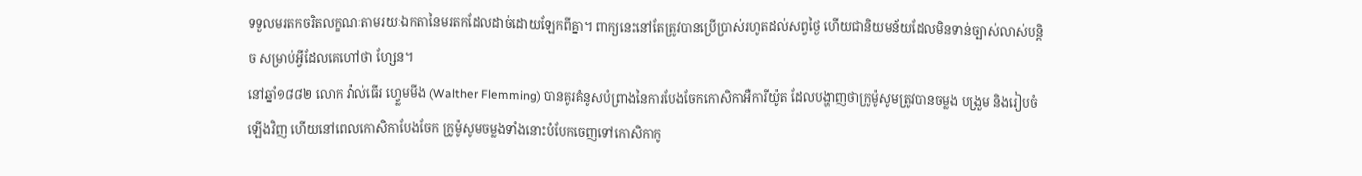ទទួលមរតកចរិតលក្ខណៈតាមរយៈឯកតានៃមរតកដែលដាច់ដោយឡែកពីគ្នា។ ពាក្យនេះនៅតែត្រូវបានប្រើប្រាស់រហូតដល់សព្វថ្ងៃ ហើយជានិយមន័យដែលមិនទាន់ច្បាស់លាស់បន្តិច សម្រាប់អ្វីដែលគេហៅថា ហ្សែន។
នៅឆ្នាំ១៨៨២ លោក វ៉ាល់ធើរ ហ្វ្លេមមីង (Walther Flemming) បានគូរគំនូសបំព្រាងនៃការបែងចែកកោសិកាអឺការីយ៉ូត ដែលបង្ហាញថាក្រូម៉ូសូមត្រូវបានចម្លង បង្រួម និងរៀបចំឡើងវិញ ហើយនៅពេលកោសិកាបែងចែក ក្រូម៉ូសូមចម្លងទាំងនោះបំបែកចេញទៅកោសិកាកូ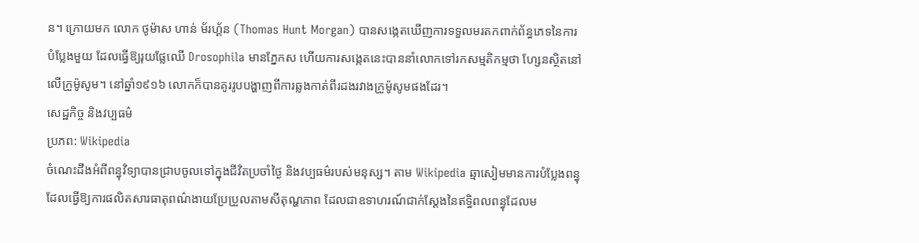ន។ ក្រោយមក លោក ថូម៉ាស ហាន់ ម័រហ្គ័ន (Thomas Hunt Morgan) បានសង្កេតឃើញការទទួលមរតកពាក់ព័ន្ធភេទនៃការបំប្លែងមួយ ដែលធ្វើឱ្យរុយផ្លែឈើ Drosophila មានភ្នែកស ហើយការសង្កេតនេះបាននាំលោកទៅរកសម្មតិកម្មថា ហ្សែនស្ថិតនៅលើក្រូម៉ូសូម។ នៅឆ្នាំ១៩១៦ លោកក៏បានគូររូបបង្ហាញពីការឆ្លងកាត់ពីរដងរវាងក្រូម៉ូសូមផងដែរ។
សេដ្ឋកិច្ច និងវប្បធម៌
ប្រភព: Wikipedia
ចំណេះដឹងអំពីពន្ធុវិទ្យាបានជ្រាបចូលទៅក្នុងជីវិតប្រចាំថ្ងៃ និងវប្បធម៌របស់មនុស្ស។ តាម Wikipedia ឆ្មាសៀមមានការបំប្លែងពន្ធុដែលធ្វើឱ្យការផលិតសារធាតុពណ៌ងាយប្រែប្រួលតាមសីតុណ្ហភាព ដែលជាឧទាហរណ៍ជាក់ស្តែងនៃឥទ្ធិពលពន្ធុដែលម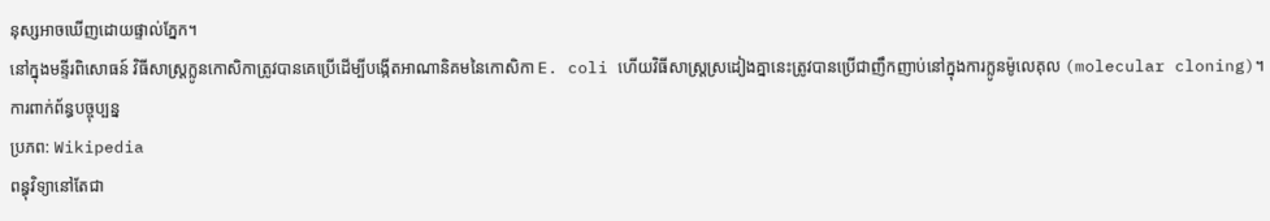នុស្សអាចឃើញដោយផ្ទាល់ភ្នែក។
នៅក្នុងមន្ទីរពិសោធន៍ វិធីសាស្ត្រក្លូនកោសិកាត្រូវបានគេប្រើដើម្បីបង្កើតអាណានិគមនៃកោសិកា E. coli ហើយវិធីសាស្ត្រស្រដៀងគ្នានេះត្រូវបានប្រើជាញឹកញាប់នៅក្នុងការក្លូនម៉ូលេគុល (molecular cloning)។
ការពាក់ព័ន្ធបច្ចុប្បន្ន
ប្រភព: Wikipedia
ពន្ធុវិទ្យានៅតែជា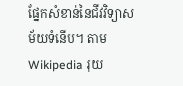ផ្នែកសំខាន់នៃជីវវិទ្យាសម័យទំនើប។ តាម Wikipedia រុយ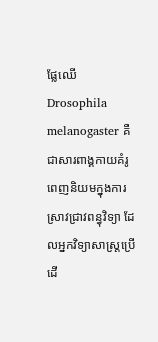ផ្លែឈើ Drosophila melanogaster គឺជាសារពាង្គកាយគំរូពេញនិយមក្នុងការស្រាវជ្រាវពន្ធុវិទ្យា ដែលអ្នកវិទ្យាសាស្ត្រប្រើដើ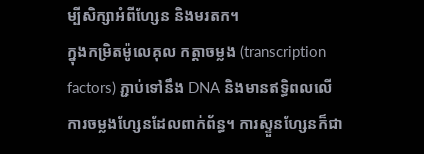ម្បីសិក្សាអំពីហ្សែន និងមរតក។
ក្នុងកម្រិតម៉ូលេគុល កត្តាចម្លង (transcription factors) ភ្ជាប់ទៅនឹង DNA និងមានឥទ្ធិពលលើការចម្លងហ្សែនដែលពាក់ព័ន្ធ។ ការស្ទួនហ្សែនក៏ជា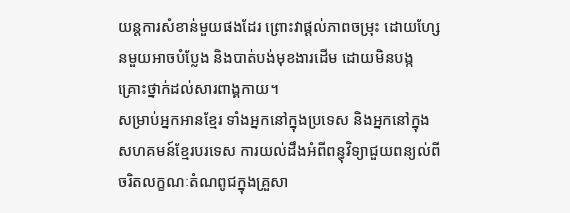យន្តការសំខាន់មួយផងដែរ ព្រោះវាផ្តល់ភាពចម្រុះ ដោយហ្សែនមួយអាចបំប្លែង និងបាត់បង់មុខងារដើម ដោយមិនបង្កគ្រោះថ្នាក់ដល់សារពាង្គកាយ។
សម្រាប់អ្នកអានខ្មែរ ទាំងអ្នកនៅក្នុងប្រទេស និងអ្នកនៅក្នុងសហគមន៍ខ្មែរបរទេស ការយល់ដឹងអំពីពន្ធុវិទ្យាជួយពន្យល់ពីចរិតលក្ខណៈតំណពូជក្នុងគ្រួសា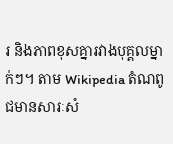រ និងភាពខុសគ្នារវាងបុគ្គលម្នាក់ៗ។ តាម Wikipedia តំណពូជមានសារៈសំ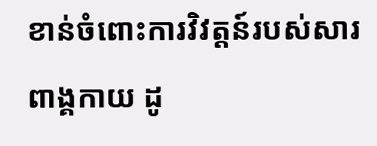ខាន់ចំពោះការវិវត្តន៍របស់សារពាង្គកាយ ដូ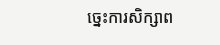ច្នេះការសិក្សាព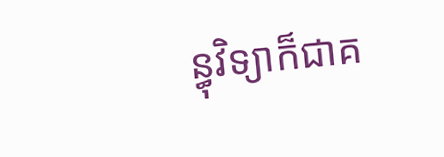ន្ធុវិទ្យាក៏ជាគ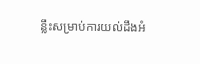ន្លឹះសម្រាប់ការយល់ដឹងអំ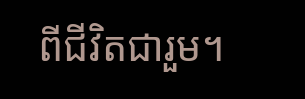ពីជីវិតជារួម។